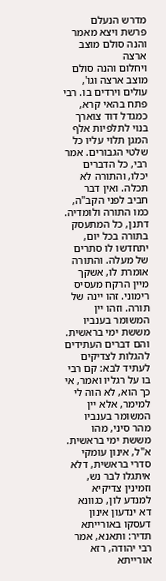מדרש הנעלם
פרשת ויצא מאמר והנה סולם מוצב ארצה
ויחלום והנה סולם מוצב ארצה וגו', עולים וירדים בו. רבי פתח בהאי קרא, כמגדל דוד צוארך בנוי לתלפיות אלף המגן תלוי עליו כל שלטי הגבורים. אמר רבי, כל הדברים יכלו, והתורה לא תכלה. ואין דבר חביב לפני הקב"ה, כמו התורה ולומדיה. דתנן, כל המתעסק בתורה בכל יום, יתחדשו לו סתרים של מעלה. והתורה אומרת לו, אשקך מיין הרקח מעסיס רימוני. זהו יינה של תורה. וזהו יין המשומר בענביו מששת ימי בראשית. והם דברים העתידים להגלות לצדיקים לעתיד לבא: קם רבי בו על רגליו ואמר, אי כך הוא, לא הוה לי למימר, אלא יין המשומר בענביו מהר סיני, מהו מששת ימי בראשית. א"ל, אינון עומקי סדרי בראשית, דלא איתגלו לבר נש, וזמינין צדיקיא למנדע לון, כגוונא דא ינדעון אינון דעסקו באורייתא תדיר: ותאנא, אמר רבי יהודה, רזא אורייתא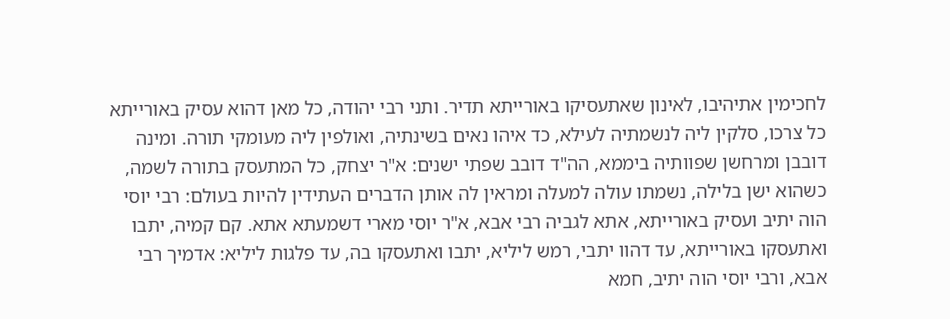לחכימין אתיהיבו, לאינון שאתעסיקו באורייתא תדיר. ותני רבי יהודה, כל מאן דהוא עסיק באורייתא כל צרכו, סלקין ליה לנשמתיה לעילא, כד איהו נאים בשינתיה, ואולפין ליה מעומקי תורה. ומינה דובבן ומרחשן שפוותיה ביממא, הה"ד דובב שפתי ישנים: א"ר יצחק, כל המתעסק בתורה לשמה, כשהוא ישן בלילה, נשמתו עולה למעלה ומראין לה אותן הדברים העתידין להיות בעולם: רבי יוסי הוה יתיב ועסיק באורייתא, אתא לגביה רבי אבא, א"ר יוסי מארי דשמעתא אתא. קם קמיה, יתבו ואתעסקו באורייתא, עד דהוו יתבי, רמש ליליא, יתבו ואתעסקו בה, עד פלגות ליליא: אדמיך רבי אבא, ורבי יוסי הוה יתיב, חמא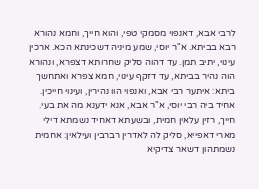לרבי אבא, דאנפוי מסמקי טפי, והוא חייך, וחמא נהורא רבא בביתא. א"ר יוסי, שמע מיניה דשכינתא הכא. ארכין עינוי, יתיב תמן. עד דהוה סליק שחרותא דצפרא, ונהורא הוה נהיר בביתא, עד דזקף עינוי, חמא צפרא ואתחשך ביתא: איתער רבי אבא, ואנפוי הוו נהירין, ועינוי חייכין. אחיד ביה רבי יוסי, א"ר אבא, אנא ידענא מה את בעי. חייך, רזין עלאין חמית, ובשעתא דאחיד נשמתא דילי מארי דאפייא, סליק לה לאדרין רברבין ועילאין: אחמית נשמתהון דשאר צדיקיא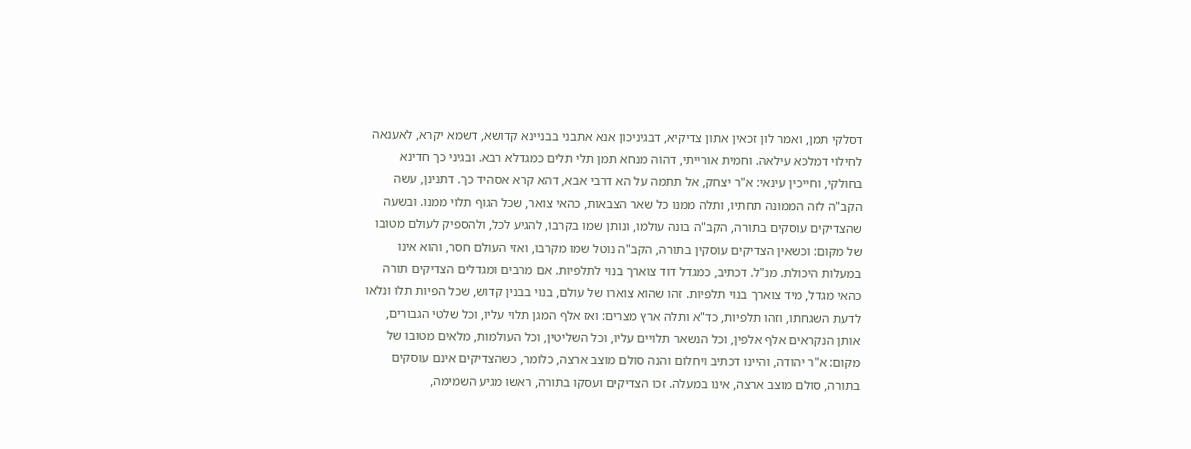דסלקי תמן, ואמר לון זכאין אתון צדיקיא, דבגיניכון אנא אתבני בבניינא קדושא, דשמא יקרא, לאענאה לחילוי דמלכא עילאה. וחמית אורייתי, דהוה מנחא תמן תלי תלים כמגדלא רבא. ובגיני כך חדינא בחולקי, וחייכין עינאי: א"ר יצחק, אל תתמה על הא דרבי אבא, דהא קרא אסהיד כך. דתנינן, עשה הקב"ה לזה הממונה תחתיו, ותלה ממנו כל שאר הצבאות, כהאי צואר, שכל הגוף תלוי ממנו. ובשעה שהצדיקים עוסקים בתורה, הקב"ה בונה עולמו, ונותן שמו בקרבו, להגיע לכל, ולהספיק לעולם מטובו של מקום: וכשאין הצדיקים עוסקין בתורה, הקב"ה נוטל שמו מקרבו, ואזי העולם חסר, והוא אינו במעלות היכולת. מנ"ל. דכתיב, כמגדל דוד צוארך בנוי לתלפיות. אם מרבים ומגדלים הצדיקים תורה כהאי מגדל, מיד צוארך בנוי תלפיות. זהו שהוא צוארו של עולם, בנוי בבנין קדוש, שכל הפיות תלו ונלאו לדעת השגחתו, וזהו תלפיות, כד"א ותלה ארץ מצרים: ואז אלף המגן תלוי עליו, וכל שלטי הגבורים, אותן הנקראים אלף אלפין, וכל הנשאר תלויים עליו, וכל השליטין, וכל העולמות, מלאים מטובו של מקום: א"ר יהודה, והיינו דכתיב ויחלום והנה סולם מוצב ארצה, כלומר, כשהצדיקים אינם עוסקים בתורה, סולם מוצב ארצה, אינו במעלה. זכו הצדיקים ועסקו בתורה, ראשו מגיע השמימה,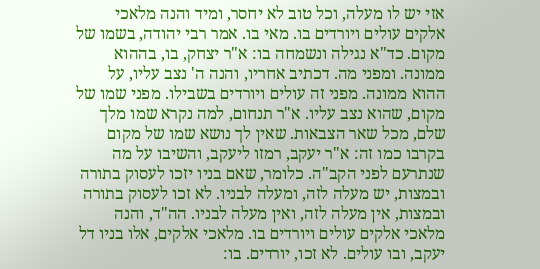אזי יש לו מעלה, וכל טוב לא יחסר, ומיד והנה מלאכי אלקים עולים ויורדים בו. מאי בו. אמר רבי יהודה, בשמו של מקום. כד"א נגילה ונשמחה בו: א"ר יצחק, בו, בההוא ממונה. ומפני מה. דכתיב אחריו, והנה ה' נצב עליו, על ההוא ממונה. מפני זה עולים ויורדים בשבילו. מפני שמו של מקום, שהוא נצב עליו. א"ר תנחום, למה נקרא שמו מלך שלם, מכל שאר הצבאות. שאין לך נושא שמו של מקום בקרבו כמו זה: א"ר יעקב, רמזו ליעקב, והשיבו על מה שנתרעם לפני הקב"ה. כלומר, שאם בניו יזכו לעסוק בתורה ובמצות, יש מעלה לזה, ומעלה לבניו. לא זכו לעסוק בתורה ובמצות, אין מעלה לזה, ואין מעלה לבניו. הה"ד, והנה מלאכי אלקים עולים ויורדים בו. מלאכי אלקים, אלו בניו דל יעקב, ובו עולים. לא זכו, יורדים. בו: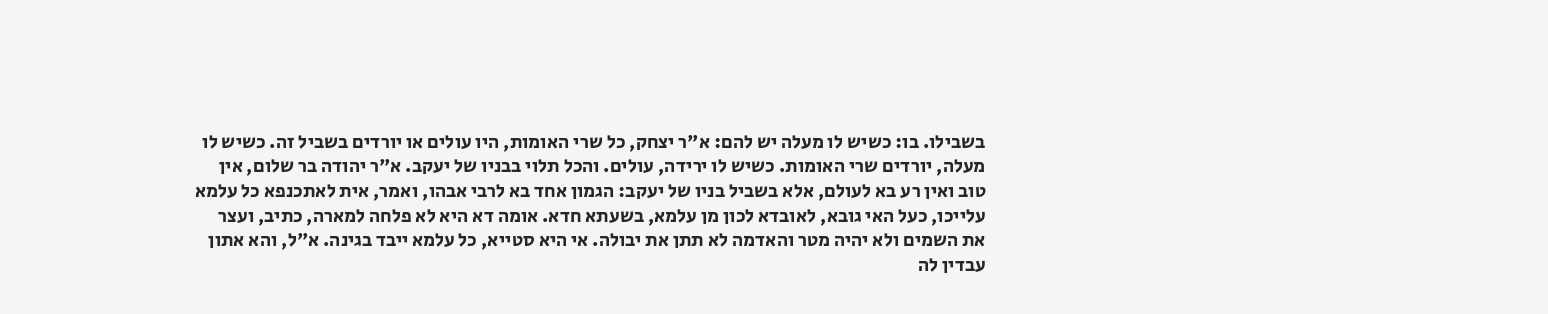בשבילו. בו: כשיש לו מעלה יש להם: א"ר יצחק, כל שרי האומות, היו עולים או יורדים בשביל זה. כשיש לו מעלה, יורדים שרי האומות. כשיש לו ירידה, עולים. והכל תלוי בבניו של יעקב. א"ר יהודה בר שלום, אין טוב ואין רע בא לעולם, אלא בשביל בניו של יעקב: הגמון אחד בא לרבי אבהו, ואמר, אית לאתכנפא כל עלמא עלייכו, כעל האי גובא, לאובדא לכון מן עלמא, בשעתא חדא. אומה דא היא לא פלחה למארה, כתיב, ועצר את השמים ולא יהיה מטר והאדמה לא תתן את יבולה. אי היא סטייא, כל עלמא ייבד בגינה. א"ל, והא אתון עבדין לה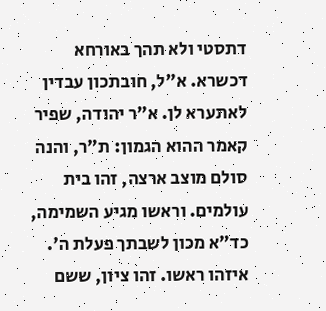דתסטי ולא תהך באורחא דכשרא. א"ל, חובתכון עבדין לאתערא לן. א"ר יהודה, שפיר קאמר ההוא הגמון: ת"ר, והנה סולם מוצב ארצה, זהו בית עולמים. וראשו מגיע השמימה, כד"א מכון לשבתך פעלת ה'. איזהו ראשו. זהו ציון, ששם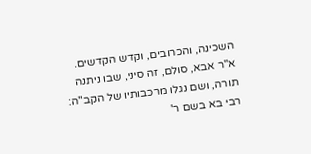השכינה, והכרובים, וקדש הקדשים. א"ר אבא, סולם, זה סיני, שבו ניתנה תורה, ושם נגלו מרכבותיו של הקב"ה: רבי בא בשם ר'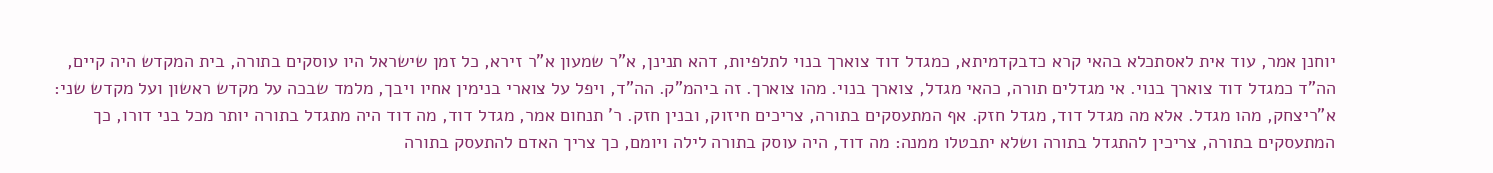יוחנן אמר, עוד אית לאסתכלא בהאי קרא כדבקדמיתא, כמגדל דוד צוארך בנוי לתלפיות, דהא תנינן, א"ר שמעון א"ר זירא, כל זמן שישראל היו עוסקים בתורה, בית המקדש היה קיים, הה"ד כמגדל דוד צוארך בנוי. אי מגדלים תורה, כהאי מגדל, צוארך בנוי. מהו צוארך. זה ביהמ"ק. הה"ד, ויפל על צוארי בנימין אחיו ויבך, מלמד שבכה על מקדש ראשון ועל מקדש שני: א"ריצחק, מהו מגדל. אלא מה מגדל דוד, מגדל חזק. אף המתעסקים בתורה, צריכים חיזוק, ובנין חזק. ר' תנחום אמר, מגדל דוד, מה דוד היה מתגדל בתורה יותר מכל בני דורו, כך המתעסקים בתורה, צריכין להתגדל בתורה ושלא יתבטלו ממנה: מה דוד, היה עוסק בתורה לילה ויומם, כך צריך האדם להתעסק בתורה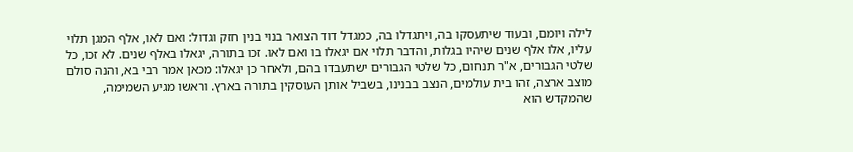לילה ויומם, ובעוד שיתעסקו בה, ויתגדלו בה, כמגדל דוד הצואר בנוי בנין חזק וגדול: ואם לאו, אלף המגן תלוי עליו, אלו אלף שנים שיהיו בגלות, והדבר תלוי אם יגאלו בו ואם לאו. זכו בתורה, יגאלו באלף שנים. לא זכו, כל שלטי הגבורים, א"ר תנחום, כל שלטי הגבורים ישתעבדו בהם, ולאחר כן יגאלו: מכאן אמר רבי בא, והנה סולם מוצב ארצה, זהו בית עולמים, הנצב בבנינו, בשביל אותן העוסקין בתורה בארץ. וראשו מגיע השמימה, שהמקדש הוא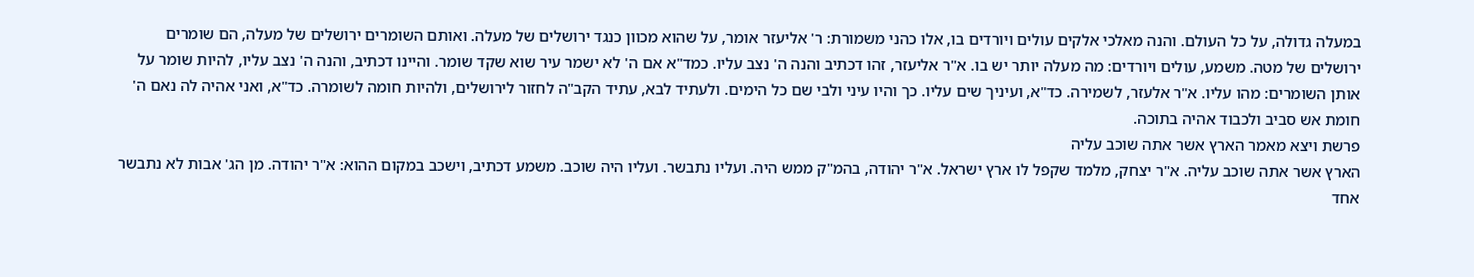במעלה גדולה, על כל העולם. והנה מאלכי אלקים עולים ויורדים בו, אלו כהני משמורת: ר' אליעזר אומר, על שהוא מכוון כנגד ירושלים של מעלה. ואותם השומרים ירושלים של מעלה, הם שומרים ירושלים של מטה. משמע, עולים ויורדים: מה מעלה יותר יש בו. א"ר אליעזר, זהו דכתיב והנה ה' נצב עליו. כמד"א אם ה' לא ישמר עיר שוא שקד שומר. והיינו דכתיב, והנה ה' נצב עליו, להיות שומר על אותן השומרים: מהו עליו. א"ר אלעזר, לשמירה. כד"א, ועיניך שים עליו. כך והיו עיני ולבי שם כל הימים. ולעתיד לבא, עתיד הקב"ה לחזור לירושלים, ולהיות חומה לשומרה. כד"א, ואני אהיה לה נאם ה' חומת אש סביב ולכבוד אהיה בתוכה.
פרשת ויצא מאמר הארץ אשר אתה שוכב עליה
הארץ אשר אתה שוכב עליה. א"ר יצחק, מלמד שקפל לו ארץ ישראל. א"ר יהודה, בהמ"ק ממש היה. ועליו נתבשר. ועליו היה שוכב. משמע דכתיב, וישכב במקום ההוא: א"ר יהודה. מן הג' אבות לא נתבשר אחד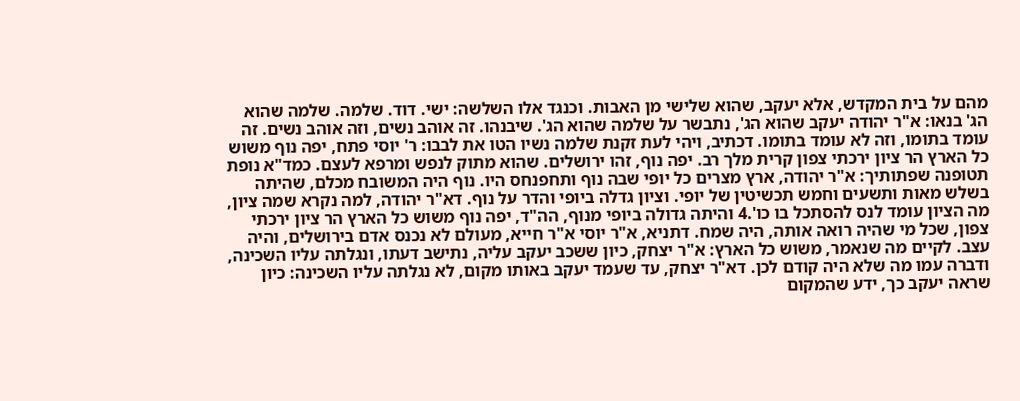מהם על בית המקדש, אלא יעקב, שהוא שלישי מן האבות. וכנגד אלו השלשה: ישי. דוד. שלמה. שלמה שהוא הג' בנאו: א"ר יהודה יעקב שהוא הג', נתבשר על שלמה שהוא הג'. שיבנהו. זה אוהב נשים, וזה אוהב נשים. זה עומד בתומו, וזה לא עומד בתומו. דכתיב, ויהי לעת זקנת שלמה נשיו הטו את לבבו: ר' יוסי פתח, יפה נוף משוש כל הארץ הר ציון ירכתי צפון קרית מלך רב. יפה נוף, זהו ירושלים. שהוא מתוק לנפש ומרפא לעצם. כמד"א נופת תטופנה שפתותיך: א"ר יהודה, ארץ מצרים כל יופי שבה נוף ותחפנחס היו. נוף היה המשובח מכלם, שהיתה בשלש מאות ותשעים וחמש תכשיטין של יופי. וציון גדלה ביופי והדר על נוף. דא"ר יהודה, למה נקרא שמה ציון, מה הציון עומד לנס להסתכל בו כו'.4 והיתה גדולה ביופי מנוף, הה"ד, יפה נוף משוש כל הארץ הר ציון ירכתי צפון, שכל מי שהיה רואה אותה, היה שמח. דתניא, א"ר יוסי א"ר חייא, מעולם לא נכנס אדם בירושלים, והיה עצב. לקיים מה שנאמר, משוש כל הארץ: א"ר יצחק, כיון ששכב יעקב עליה, נתישב דעתו, ונגלתה עליו השכינה, ודברה עמו מה שלא היה קודם לכן. דא"ר יצחק, עד שעמד יעקב באותו מקום, לא נגלתה עליו השכינה: כיון שראה יעקב כך, ידע שהמקום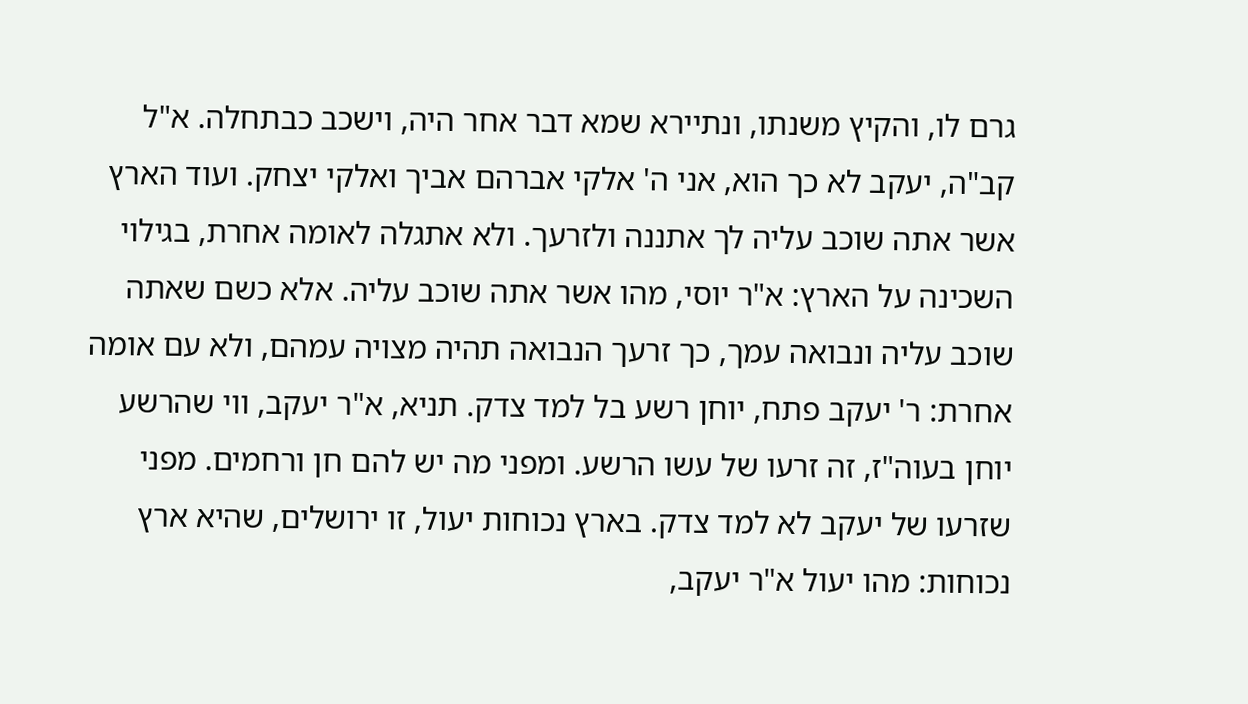גרם לו, והקיץ משנתו, ונתיירא שמא דבר אחר היה, וישכב כבתחלה. א"ל קב"ה, יעקב לא כך הוא, אני ה' אלקי אברהם אביך ואלקי יצחק. ועוד הארץ אשר אתה שוכב עליה לך אתננה ולזרעך. ולא אתגלה לאומה אחרת, בגילוי השכינה על הארץ: א"ר יוסי, מהו אשר אתה שוכב עליה. אלא כשם שאתה שוכב עליה ונבואה עמך, כך זרעך הנבואה תהיה מצויה עמהם, ולא עם אומה אחרת: ר' יעקב פתח, יוחן רשע בל למד צדק. תניא, א"ר יעקב, ווי שהרשע יוחן בעוה"ז, זה זרעו של עשו הרשע. ומפני מה יש להם חן ורחמים. מפני שזרעו של יעקב לא למד צדק. בארץ נכוחות יעול, זו ירושלים, שהיא ארץ נכוחות: מהו יעול א"ר יעקב,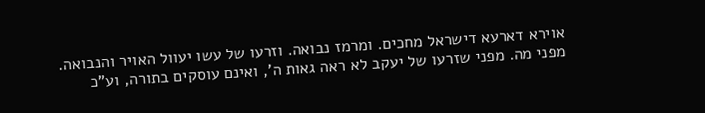אוירא דארעא דישראל מחכים. ומרמז נבואה. וזרעו של עשו יעוול האויר והנבואה. מפני מה. מפני שזרעו של יעקב לא ראה גאות ה', ואינם עוסקים בתורה, וע"כ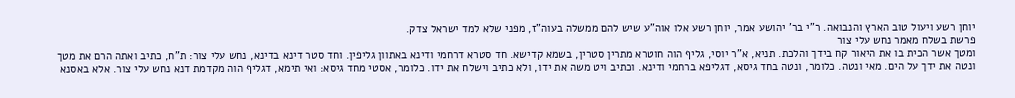יוחן רשע ויעול טוב הארץ והנבואה. ר"י בר' יהושע אמר, יוחן רשע אלו אוה"ע שיש להם ממשלה בעוה"ז, מפני שלא למד ישראל צדק.
פרשת בשלח מאמר נחש עלי צור
ומטך אשר הכית בו את היאור קח בידך והלכת. תניא, א"ר יוסי, גליף הוה חוטרא מתרין סטרין, בשמא קדישא. חד סטרא דרחמי ודינא באתוון גליפין. וחד סטר דינא בדינא, נחש עלי צור: ת"ח, כתיב ואתה הרם את מטך ונטה את ידך על הים. מאי ונטה. כלומר, ונטה בחד גיסא, דגליפא ברחמי ודינא. וכתיב ויט משה את ידו, ולא כתיב וישלח את ידו. כלומר, אסטי מחד גיסא: ואי תימא, דגליף הוה מקדמת דנא נחש עלי צור. אלא באסנא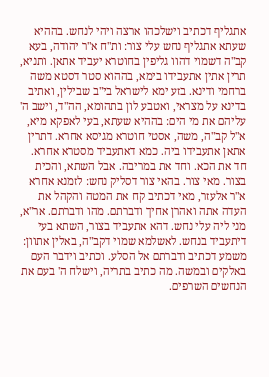אתגליף דכתיב וישלכהו ארצה ויהי לנחש. בההיא שעתא אתגליף נחש עלי צור: ות"ח א"ר יהודה, בעא קב"ה דשמוי דהוו גליפין בחוטרא יעביד אתאן. ותניא, תרין אתין אתעבידו בימא, בההוא סטר דסטא משה ברחמי ודינא. בזע ימא לישראל בי"ב שבילין, ואתיב בדינא על מצראי, ואטבע לון בתהומא, הה"ד, וישב ה' עליהם את מי הים: בההיא שעתא, בעי לאפקא מיא, א"ל קב"ה, משה, אסטי חוטרא מגיסא אחרא. דתרין אתאן אתעבידו ביה. כמא דאתעביד מסטרא אחרא. חד את הכא. וחד את במריבה. אבל השתא, והכית בצור. מאי צור. בהאי צור דסליק נחש: לזמנא אחרא א"ר אלעזר, מאי דכתיב קח את המטה והקהל את העדה אתה ואהרן אחיך ודברתם. מהו ודברתם. אר"א, מני ליה עלי נחש. דהא אתעביד בצור, השתא בעי דיתעביד בנחש. לאשלמא שמוי דקב"ה, באלין אתוון: משמע דכתיב ודברתם אל הסלע. וכתיב וידבר העם באלקים ובמשה. מה כתיב בתריה, וישלח ה' בעם את הנחשים השרפים.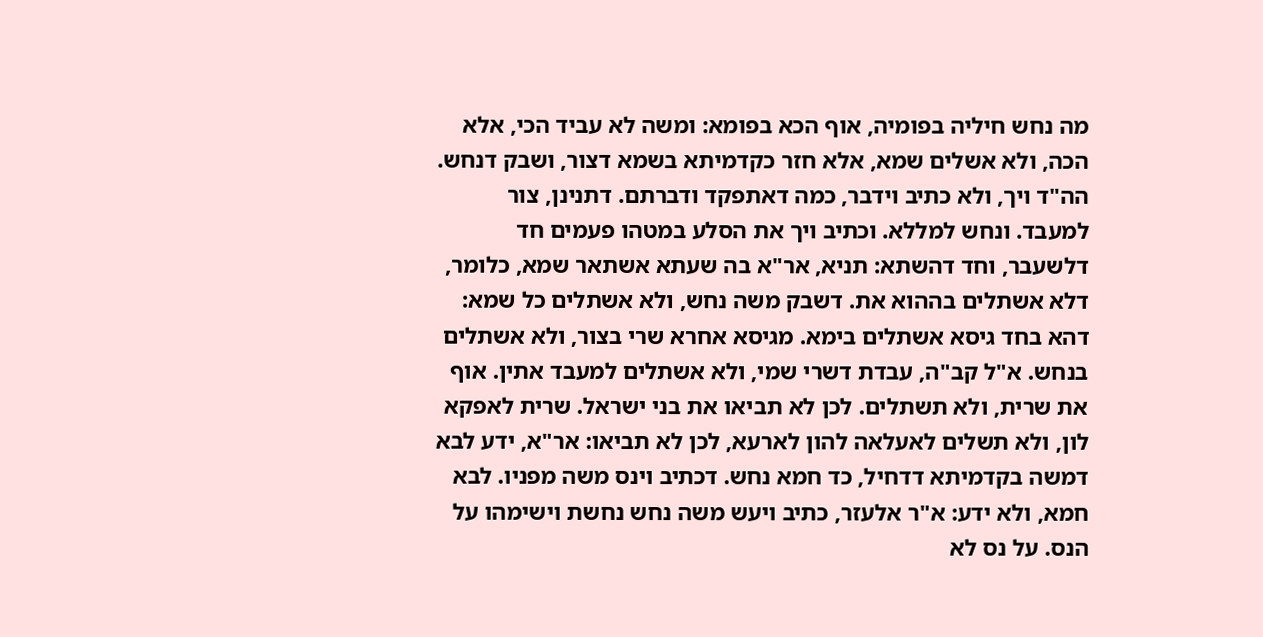מה נחש חיליה בפומיה, אוף הכא בפומא: ומשה לא עביד הכי, אלא הכה, ולא אשלים שמא, אלא חזר כקדמיתא בשמא דצור, ושבק דנחש. הה"ד ויך, ולא כתיב וידבר, כמה דאתפקד ודברתם. דתנינן, צור למעבד. ונחש למללא. וכתיב ויך את הסלע במטהו פעמים חד דלשעבר, וחד דהשתא: תניא, אר"א בה שעתא אשתאר שמא, כלומר, דלא אשתלים בההוא את. דשבק משה נחש, ולא אשתלים כל שמא: דהא בחד גיסא אשתלים בימא. מגיסא אחרא שרי בצור, ולא אשתלים בנחש. א"ל קב"ה, עבדת דשרי שמי, ולא אשתלים למעבד אתין. אוף את שרית, ולא תשתלים. לכן לא תביאו את בני ישראל. שרית לאפקא לון, ולא תשלים לאעלאה להון לארעא, לכן לא תביאו: אר"א, ידע לבא דמשה בקדמיתא דדחיל, כד חמא נחש. דכתיב וינס משה מפניו. לבא חמא, ולא ידע: א"ר אלעזר, כתיב ויעש משה נחש נחשת וישימהו על הנס. על נס לא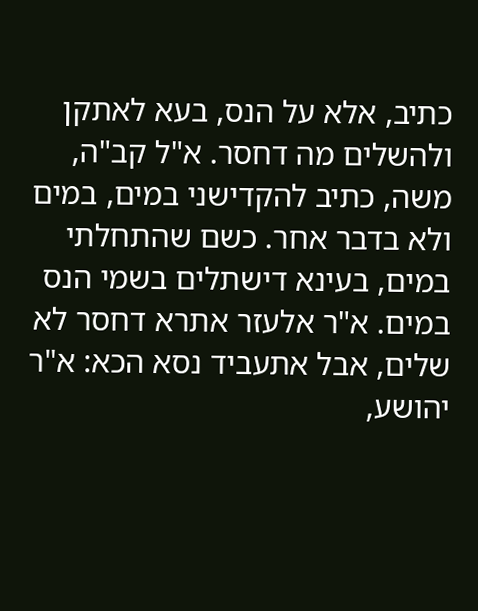כתיב, אלא על הנס, בעא לאתקן ולהשלים מה דחסר. א"ל קב"ה, משה, כתיב להקדישני במים, במים ולא בדבר אחר. כשם שהתחלתי במים, בעינא דישתלים בשמי הנס במים. א"ר אלעזר אתרא דחסר לא שלים, אבל אתעביד נסא הכא: א"ר יהושע,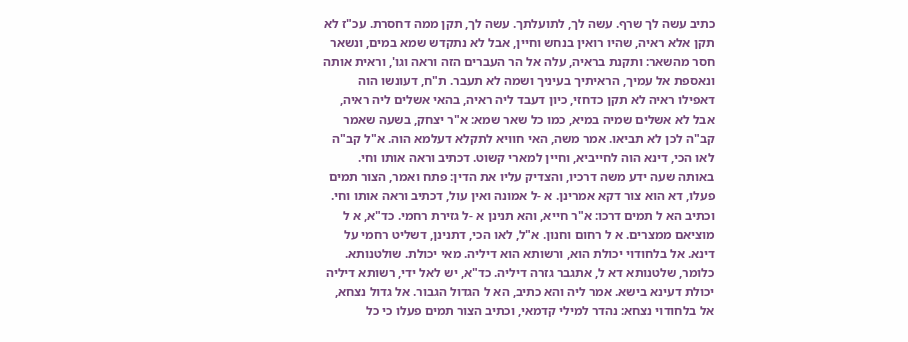כתיב עשה לך שרף. עשה לך, לתועלתך. עשה לך, תקן ממה דחסרת. עכ"ז לא תקן אלא ראיה, שהיו רואין בנחש וחיין, אבל לא נתקדש שמא במים, ונשאר חסר מהשאר: ותקנת בראיה, עלה אל הר העברים הזה וראה וגו', וראית אותה ונאספת אל עמיך, הראיתיך בעיניך ושמה לא תעבר. ת"ח, דעונשו הוה דאפילו ראיה לא תקן כדחזי, כיון דעבד ליה ראיה, בהאי אשלים ליה ראיה, אבל לא אשלים שמיה במיא, כמו כל שאר שמא: א"ר יצחק, בשעה שאמר קב"ה לכן לא תביאו. אמר משה, האי חוויא לתקלא דעלמא הוה. א"ל קב"ה לאו הכי, דינא הוה לחייביא, וחיין למארי קשוט. דכתיב וראה אותו וחי. באותה שעה ידע משה דרכיו, והצדיק עליו את הדין: פתח ואמר, הצור תמים פעלו, דא הוא צור דקא אמרינן. א -ל אמונה ואין עול, דכתיב וראה אותו וחי. וכתיב הא ל תמים דרכו: א"ר חייא, והא תנינן א -ל גזירת רחמי. כד"א, א ל מוציאם ממצרים. א ל רחום וחנון. א"ל, לאו הכי, דתנינן, דשליט רחמי על דינא. אל בלחודוי יכולת הוא, ורשותא הוא דיליה. מאי יכולת. שולטנותא. כלומר, שלטנותא דא ל, אתגבר גזרה דיליה. כד"א, יש לאל ידי, רשותא דיליה יכולת דעינא בישא. אמר ליה והא כתיב, הא ל הגדול הגבור. אל גדול נצחא, אל בלחודוי נצחא: נהדר למילי קדמאי, וכתיב הצור תמים פעלו כי כל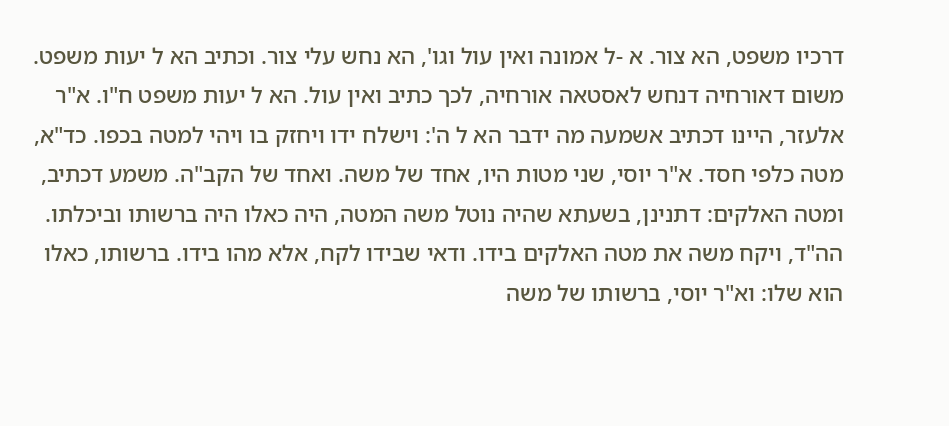דרכיו משפט, הא צור. א -ל אמונה ואין עול וגו', הא נחש עלי צור. וכתיב הא ל יעות משפט. משום דאורחיה דנחש לאסטאה אורחיה, לכך כתיב ואין עול. הא ל יעות משפט ח"ו. א"ר אלעזר, היינו דכתיב אשמעה מה ידבר הא ל ה': וישלח ידו ויחזק בו ויהי למטה בכפו. כד"א, מטה כלפי חסד. א"ר יוסי, שני מטות היו, אחד של משה. ואחד של הקב"ה. משמע דכתיב, ומטה האלקים: דתנינן, בשעתא שהיה נוטל משה המטה, היה כאלו היה ברשותו וביכלתו. הה"ד, ויקח משה את מטה האלקים בידו. ודאי שבידו לקח, אלא מהו בידו. ברשותו, כאלו הוא שלו: וא"ר יוסי, ברשותו של משה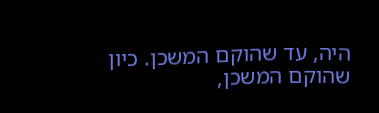היה, עד שהוקם המשכן. כיון שהוקם המשכן,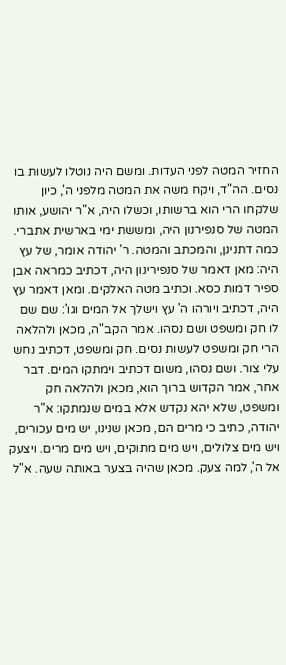החזיר המטה לפני העדות. ומשם היה נוטלו לעשות בו נסים. הה"ד, ויקח משה את המטה מלפני ה', כיון שלקחו הרי הוא ברשותו, וכשלו היה, א"ר יהושע, אותו המטה של סנפירנון היה, ומששת ימי בארשית אתברי. כמה דתנינן, והמכתב והמטה. ר' יהודה אומר, של עץ היה: מאן דאמר של סנפירינון היה, דכתיב כמראה אבן ספיר דמות כסא. וכתיב מטה האלקים. ומאן דאמר עץ היה, דכתיב ויורהו ה' עץ וישלך אל המים וגו': שם שם לו חק ומשפט ושם נסהו. אמר הקב"ה, מכאן ולהלאה הרי חק ומשפט לעשות נסים. חק ומשפט, דכתיב נחש עלי צור. ושם נסהו, משום דכתיב וימתקו המים. דבר אחר, אמר הקדוש ברוך הוא, מכאן ולהלאה חק ומשפט, שלא יהא נקדש אלא במים שנמתקו: א"ר יהודה, כתיב כי מרים הם, מכאן שנינו, יש מים עכורים, ויש מים צלולים, ויש מים מתוקים, ויש מים מרים. ויצעק אל ה', למה צעק. מכאן שהיה בצער באותה שעה. א"ל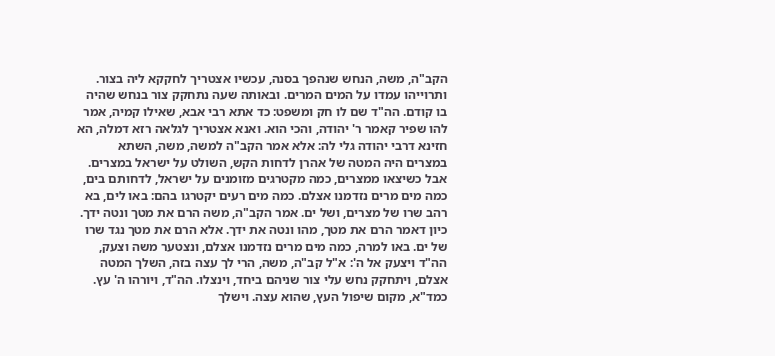הקב"ה, משה, הנחש שנהפך בסנה, עכשיו אצטריך לחקקא ליה בצור. ותרוייהו עמדו על המים המרים. ובאותה שעה נתחקק צור בנחש שהיה בו קודם. הה"ד שם לו חק ומשפט: כד אתא רבי אבא, שאילו קמיה, אמר להו שפיר קאמר ר' יהודה, והכי הוא. ואנא אצטריך לגלאה רזא דמלה, הא חזינא דרבי יהודה גלי לה: אלא אמר הקב"ה למשה, משה, השתא במצרים היה המטה של אהרן לדחות הקש, השולט על ישראל במצרים. אבל כשיצאו ממצרים, כמה מקטרגים מזומנים על ישראל, לדחותם בים, כמה מים מרים נזדמנו אצלם. כמה מים רעים יקטרגו בהם: באו לים, בא רהב שרו של מצרים, ושל ים. אמר הקב"ה, משה הרם את מטך ונטה ידך. כיון דאמר הרם את מטך, מהו ונטה את ידך. אלא הרם את מטך נגד שרו של ים. באו למרה, כמה מים מרים נזדמנו אצלם, ונצטער משה וצעק, הה"ד ויצעק אל ה': א"ל קב"ה, משה, הרי לך עצה בזה, השלך המטה אצלם, ויתחקק נחש עלי צור שניהם ביחד, וינצלו. הה"ד, ויורהו ה' עץ. כמד"א, מקום שיפול העץ, שהוא עצה. וישלך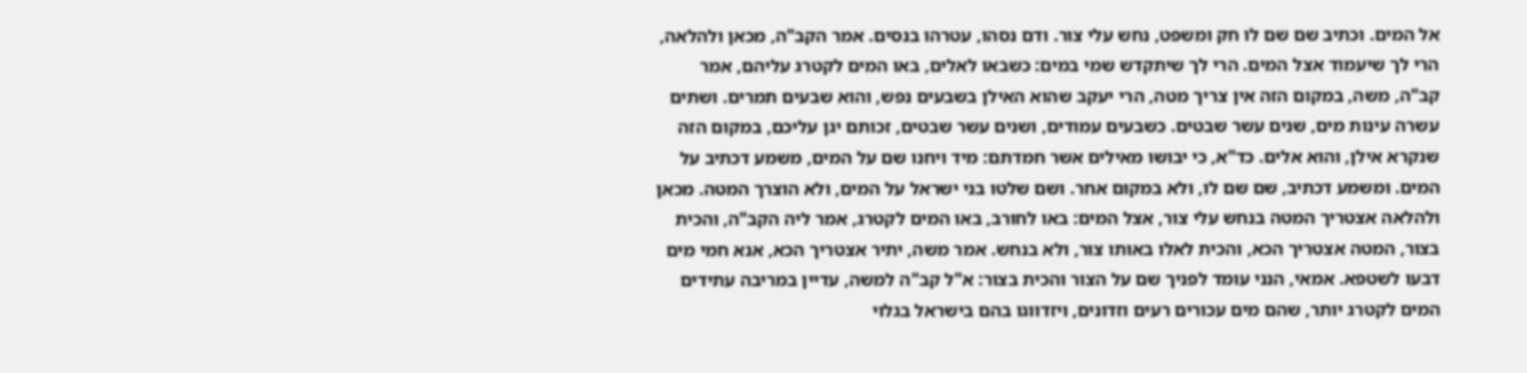אל המים. וכתיב שם שם לו חק ומשפט, נחש עלי צור. ודם נסהו, עטרהו בנסים. אמר הקב"ה, מכאן ולהלאה, הרי לך שיעמוד אצל המים. הרי לך שיתקדש שמי במים: כשבאו לאלים, באו המים לקטרג עליהם, אמר קב"ה, משה, במקום הזה אין צריך מטה, הרי יעקב שהוא האילן בשבעים נפש, והוא שבעים תמרים. ושתים עשרה עינות מים, שנים עשר שבטים. כשבעים עמודים, ושנים עשר שבטים, זכותם יגן עליכם, במקום הזה שנקרא אילן, והוא אלים. כד"א, כי יבושו מאילים אשר חמדתם: מיד ויחנו שם על המים, משמע דכתיב על המים. ומשמע דכתיב, שם שם לו, ולא במקום אחר. ושם שלטו בני ישראל על המים, ולא הוצרך המטה. מכאן ולהלאה אצטריך המטה בנחש עלי צור, אצל המים: באו לחורב, באו המים לקטרג, אמר ליה הקב"ה, והכית בצור, המטה אצטריך הכא, והכית לאלו באותו צור, ולא בנחש. אמר משה, יתיר אצטריך הכא, אנא חמי מים דבעו לשטפא. אמאי, הנני עומד לפניך שם על הצור והכית בצור: א"ל קב"ה למשה, עדיין במריבה עתידים המים לקטרג יותר, שהם מים עכורים רעים וזדונים, ויזדווגו בהם בישראל בגלוי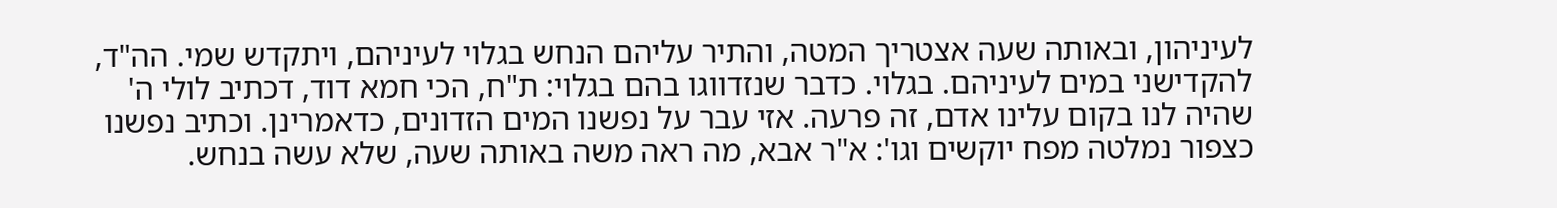לעיניהון, ובאותה שעה אצטריך המטה, והתיר עליהם הנחש בגלוי לעיניהם, ויתקדש שמי. הה"ד, להקדישני במים לעיניהם. בגלוי. כדבר שנזדווגו בהם בגלוי: ת"ח, הכי חמא דוד, דכתיב לולי ה' שהיה לנו בקום עלינו אדם, זה פרעה. אזי עבר על נפשנו המים הזדונים, כדאמרינן. וכתיב נפשנו כצפור נמלטה מפח יוקשים וגו': א"ר אבא, מה ראה משה באותה שעה, שלא עשה בנחש.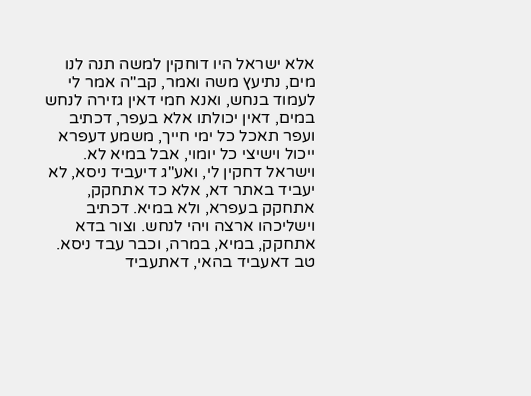אלא ישראל היו דוחקין למשה תנה לנו מים, נתיעץ משה ואמר, קב"ה אמר לי לעמוד בנחש, ואנא חמי דאין גזירה לנחש במים, דאין יכולתו אלא בעפר, דכתיב ועפר תאכל כל ימי חייך, משמע דעפרא ייכול וישיצי כל יומוי, אבל במיא לא. וישראל דחקין לי, ואע"ג דיעביד ניסא, לא יעביד באתר דא, אלא כד אתחקק, אתחקק בעפרא, ולא במיא. דכתיב וישליכהו ארצה ויהי לנחש. וצור בדא אתחקק, במיא, במרה, וכבר עבד ניסא. טב דאעביד בהאי, דאתעביד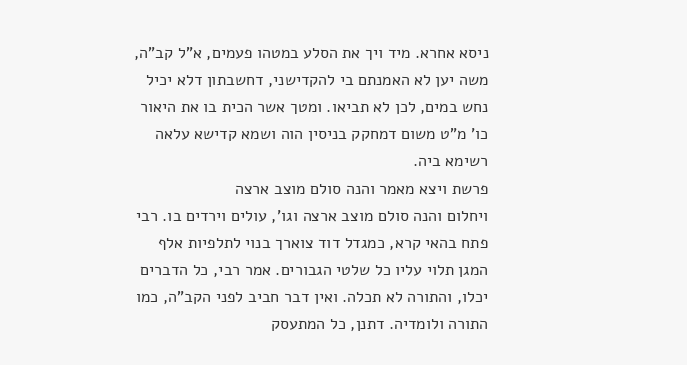ניסא אחרא. מיד ויך את הסלע במטהו פעמים, א"ל קב"ה, משה יען לא האמנתם בי להקדישני, דחשבתון דלא יכיל נחש במים, לכן לא תביאו. ומטך אשר הכית בו את היאור כו' מ"ט משום דמחקק בניסין הוה ושמא קדישא עלאה רשימא ביה.
פרשת ויצא מאמר והנה סולם מוצב ארצה
ויחלום והנה סולם מוצב ארצה וגו', עולים וירדים בו. רבי פתח בהאי קרא, כמגדל דוד צוארך בנוי לתלפיות אלף המגן תלוי עליו כל שלטי הגבורים. אמר רבי, כל הדברים יכלו, והתורה לא תכלה. ואין דבר חביב לפני הקב"ה, כמו התורה ולומדיה. דתנן, כל המתעסק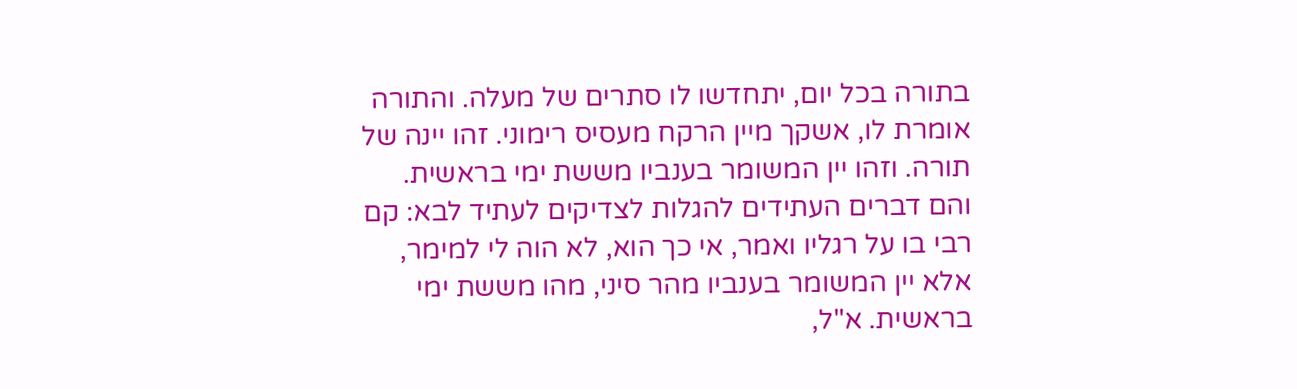בתורה בכל יום, יתחדשו לו סתרים של מעלה. והתורה אומרת לו, אשקך מיין הרקח מעסיס רימוני. זהו יינה של תורה. וזהו יין המשומר בענביו מששת ימי בראשית. והם דברים העתידים להגלות לצדיקים לעתיד לבא: קם רבי בו על רגליו ואמר, אי כך הוא, לא הוה לי למימר, אלא יין המשומר בענביו מהר סיני, מהו מששת ימי בראשית. א"ל,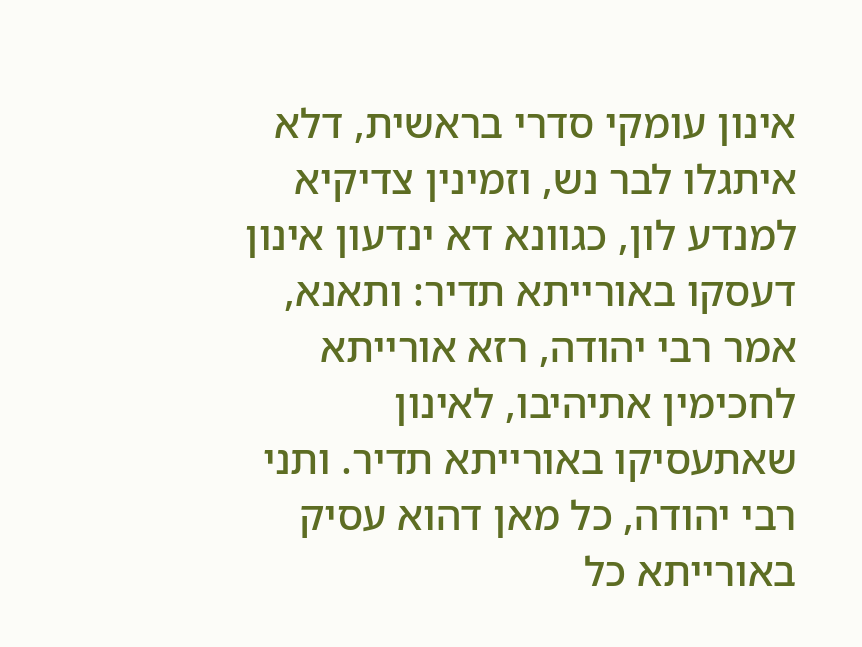אינון עומקי סדרי בראשית, דלא איתגלו לבר נש, וזמינין צדיקיא למנדע לון, כגוונא דא ינדעון אינון דעסקו באורייתא תדיר: ותאנא, אמר רבי יהודה, רזא אורייתא לחכימין אתיהיבו, לאינון שאתעסיקו באורייתא תדיר. ותני רבי יהודה, כל מאן דהוא עסיק באורייתא כל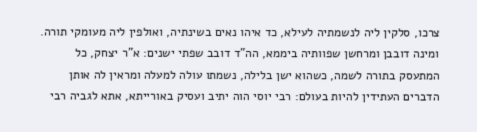צרכו, סלקין ליה לנשמתיה לעילא, כד איהו נאים בשינתיה, ואולפין ליה מעומקי תורה. ומינה דובבן ומרחשן שפוותיה ביממא, הה"ד דובב שפתי ישנים: א"ר יצחק, כל המתעסק בתורה לשמה, כשהוא ישן בלילה, נשמתו עולה למעלה ומראין לה אותן הדברים העתידין להיות בעולם: רבי יוסי הוה יתיב ועסיק באורייתא, אתא לגביה רבי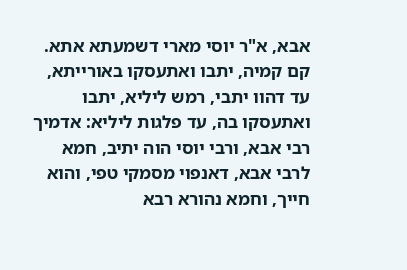אבא, א"ר יוסי מארי דשמעתא אתא. קם קמיה, יתבו ואתעסקו באורייתא, עד דהוו יתבי, רמש ליליא, יתבו ואתעסקו בה, עד פלגות ליליא: אדמיך רבי אבא, ורבי יוסי הוה יתיב, חמא לרבי אבא, דאנפוי מסמקי טפי, והוא חייך, וחמא נהורא רבא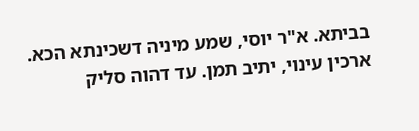בביתא. א"ר יוסי, שמע מיניה דשכינתא הכא. ארכין עינוי, יתיב תמן. עד דהוה סליק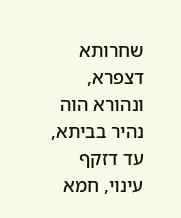שחרותא דצפרא, ונהורא הוה נהיר בביתא, עד דזקף עינוי, חמא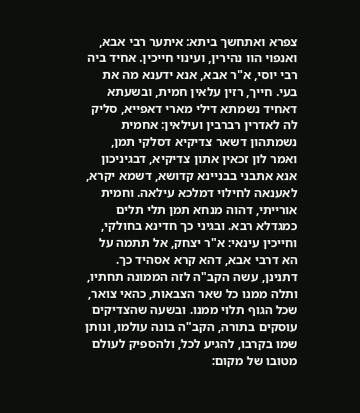צפרא ואתחשך ביתא: איתער רבי אבא, ואנפוי הוו נהירין, ועינוי חייכין. אחיד ביה רבי יוסי, א"ר אבא, אנא ידענא מה את בעי. חייך, רזין עלאין חמית, ובשעתא דאחיד נשמתא דילי מארי דאפייא, סליק לה לאדרין רברבין ועילאין: אחמית נשמתהון דשאר צדיקיא דסלקי תמן, ואמר לון זכאין אתון צדיקיא, דבגיניכון אנא אתבני בבניינא קדושא, דשמא יקרא, לאענאה לחילוי דמלכא עילאה. וחמית אורייתי, דהוה מנחא תמן תלי תלים כמגדלא רבא. ובגיני כך חדינא בחולקי, וחייכין עינאי: א"ר יצחק, אל תתמה על הא דרבי אבא, דהא קרא אסהיד כך. דתנינן, עשה הקב"ה לזה הממונה תחתיו, ותלה ממנו כל שאר הצבאות, כהאי צואר, שכל הגוף תלוי ממנו. ובשעה שהצדיקים עוסקים בתורה, הקב"ה בונה עולמו, ונותן שמו בקרבו, להגיע לכל, ולהספיק לעולם מטובו של מקום: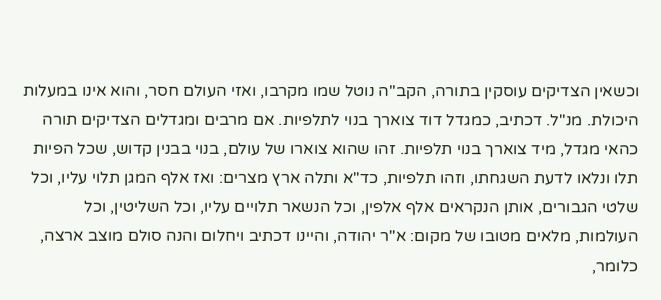וכשאין הצדיקים עוסקין בתורה, הקב"ה נוטל שמו מקרבו, ואזי העולם חסר, והוא אינו במעלות היכולת. מנ"ל. דכתיב, כמגדל דוד צוארך בנוי לתלפיות. אם מרבים ומגדלים הצדיקים תורה כהאי מגדל, מיד צוארך בנוי תלפיות. זהו שהוא צוארו של עולם, בנוי בבנין קדוש, שכל הפיות תלו ונלאו לדעת השגחתו, וזהו תלפיות, כד"א ותלה ארץ מצרים: ואז אלף המגן תלוי עליו, וכל שלטי הגבורים, אותן הנקראים אלף אלפין, וכל הנשאר תלויים עליו, וכל השליטין, וכל העולמות, מלאים מטובו של מקום: א"ר יהודה, והיינו דכתיב ויחלום והנה סולם מוצב ארצה, כלומר,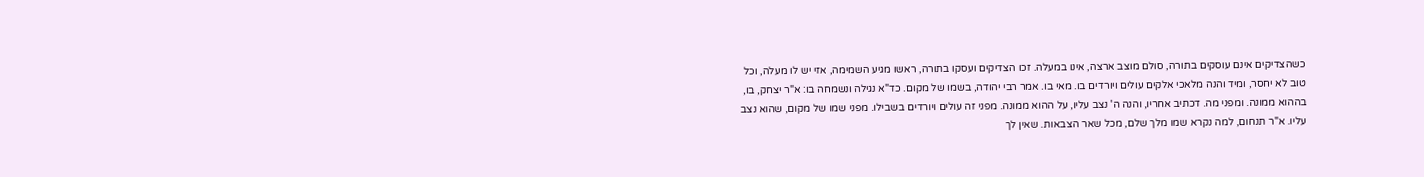כשהצדיקים אינם עוסקים בתורה, סולם מוצב ארצה, אינו במעלה. זכו הצדיקים ועסקו בתורה, ראשו מגיע השמימה, אזי יש לו מעלה, וכל טוב לא יחסר, ומיד והנה מלאכי אלקים עולים ויורדים בו. מאי בו. אמר רבי יהודה, בשמו של מקום. כד"א נגילה ונשמחה בו: א"ר יצחק, בו, בההוא ממונה. ומפני מה. דכתיב אחריו, והנה ה' נצב עליו, על ההוא ממונה. מפני זה עולים ויורדים בשבילו. מפני שמו של מקום, שהוא נצב עליו. א"ר תנחום, למה נקרא שמו מלך שלם, מכל שאר הצבאות. שאין לך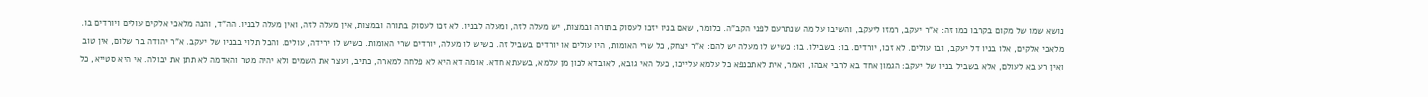נושא שמו של מקום בקרבו כמו זה: א"ר יעקב, רמזו ליעקב, והשיבו על מה שנתרעם לפני הקב"ה. כלומר, שאם בניו יזכו לעסוק בתורה ובמצות, יש מעלה לזה, ומעלה לבניו. לא זכו לעסוק בתורה ובמצות, אין מעלה לזה, ואין מעלה לבניו. הה"ד, והנה מלאכי אלקים עולים ויורדים בו. מלאכי אלקים, אלו בניו דל יעקב, ובו עולים. לא זכו, יורדים. בו: בשבילו. בו: כשיש לו מעלה יש להם: א"ר יצחק, כל שרי האומות, היו עולים או יורדים בשביל זה. כשיש לו מעלה, יורדים שרי האומות. כשיש לו ירידה, עולים. והכל תלוי בבניו של יעקב. א"ר יהודה בר שלום, אין טוב ואין רע בא לעולם, אלא בשביל בניו של יעקב: הגמון אחד בא לרבי אבהו, ואמר, אית לאתכנפא כל עלמא עלייכו, כעל האי גובא, לאובדא לכון מן עלמא, בשעתא חדא. אומה דא היא לא פלחה למארה, כתיב, ועצר את השמים ולא יהיה מטר והאדמה לא תתן את יבולה. אי היא סטייא, כל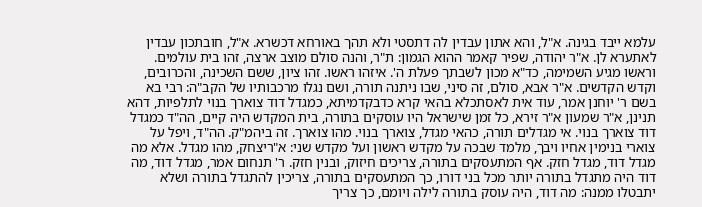עלמא ייבד בגינה. א"ל, והא אתון עבדין לה דתסטי ולא תהך באורחא דכשרא. א"ל, חובתכון עבדין לאתערא לן. א"ר יהודה, שפיר קאמר ההוא הגמון: ת"ר, והנה סולם מוצב ארצה, זהו בית עולמים. וראשו מגיע השמימה, כד"א מכון לשבתך פעלת ה'. איזהו ראשו. זהו ציון, ששם השכינה, והכרובים, וקדש הקדשים. א"ר אבא, סולם, זה סיני, שבו ניתנה תורה, ושם נגלו מרכבותיו של הקב"ה: רבי בא בשם ר' יוחנן אמר, עוד אית לאסתכלא בהאי קרא כדבקדמיתא, כמגדל דוד צוארך בנוי לתלפיות, דהא תנינן, א"ר שמעון א"ר זירא, כל זמן שישראל היו עוסקים בתורה, בית המקדש היה קיים, הה"ד כמגדל דוד צוארך בנוי. אי מגדלים תורה, כהאי מגדל, צוארך בנוי. מהו צוארך. זה ביהמ"ק. הה"ד, ויפל על צוארי בנימין אחיו ויבך, מלמד שבכה על מקדש ראשון ועל מקדש שני: א"ריצחק, מהו מגדל. אלא מה מגדל דוד, מגדל חזק. אף המתעסקים בתורה, צריכים חיזוק, ובנין חזק. ר' תנחום אמר, מגדל דוד, מה דוד היה מתגדל בתורה יותר מכל בני דורו, כך המתעסקים בתורה, צריכין להתגדל בתורה ושלא יתבטלו ממנה: מה דוד, היה עוסק בתורה לילה ויומם, כך צריך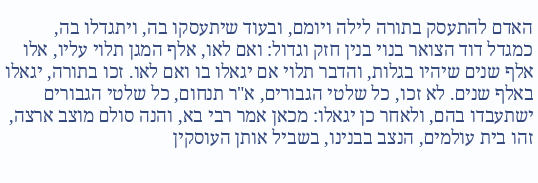האדם להתעסק בתורה לילה ויומם, ובעוד שיתעסקו בה, ויתגדלו בה, כמגדל דוד הצואר בנוי בנין חזק וגדול: ואם לאו, אלף המגן תלוי עליו, אלו אלף שנים שיהיו בגלות, והדבר תלוי אם יגאלו בו ואם לאו. זכו בתורה, יגאלו באלף שנים. לא זכו, כל שלטי הגבורים, א"ר תנחום, כל שלטי הגבורים ישתעבדו בהם, ולאחר כן יגאלו: מכאן אמר רבי בא, והנה סולם מוצב ארצה, זהו בית עולמים, הנצב בבנינו, בשביל אותן העוסקין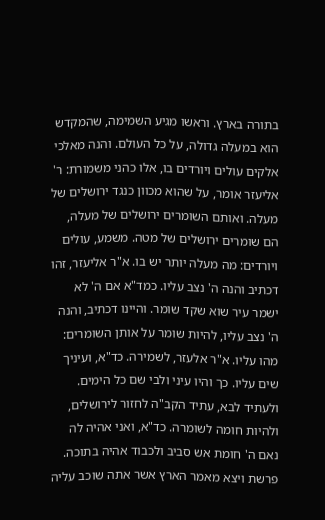בתורה בארץ. וראשו מגיע השמימה, שהמקדש הוא במעלה גדולה, על כל העולם. והנה מאלכי אלקים עולים ויורדים בו, אלו כהני משמורת: ר' אליעזר אומר, על שהוא מכוון כנגד ירושלים של מעלה. ואותם השומרים ירושלים של מעלה, הם שומרים ירושלים של מטה. משמע, עולים ויורדים: מה מעלה יותר יש בו. א"ר אליעזר, זהו דכתיב והנה ה' נצב עליו. כמד"א אם ה' לא ישמר עיר שוא שקד שומר. והיינו דכתיב, והנה ה' נצב עליו, להיות שומר על אותן השומרים: מהו עליו. א"ר אלעזר, לשמירה. כד"א, ועיניך שים עליו. כך והיו עיני ולבי שם כל הימים. ולעתיד לבא, עתיד הקב"ה לחזור לירושלים, ולהיות חומה לשומרה. כד"א, ואני אהיה לה נאם ה' חומת אש סביב ולכבוד אהיה בתוכה.
פרשת ויצא מאמר הארץ אשר אתה שוכב עליה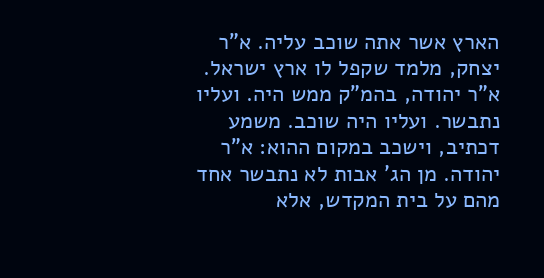הארץ אשר אתה שוכב עליה. א"ר יצחק, מלמד שקפל לו ארץ ישראל. א"ר יהודה, בהמ"ק ממש היה. ועליו נתבשר. ועליו היה שוכב. משמע דכתיב, וישכב במקום ההוא: א"ר יהודה. מן הג' אבות לא נתבשר אחד מהם על בית המקדש, אלא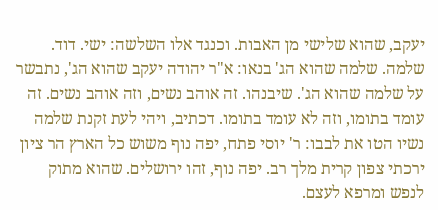יעקב, שהוא שלישי מן האבות. וכנגד אלו השלשה: ישי. דוד. שלמה. שלמה שהוא הג' בנאו: א"ר יהודה יעקב שהוא הג', נתבשר על שלמה שהוא הג'. שיבנהו. זה אוהב נשים, וזה אוהב נשים. זה עומד בתומו, וזה לא עומד בתומו. דכתיב, ויהי לעת זקנת שלמה נשיו הטו את לבבו: ר' יוסי פתח, יפה נוף משוש כל הארץ הר ציון ירכתי צפון קרית מלך רב. יפה נוף, זהו ירושלים. שהוא מתוק לנפש ומרפא לעצם.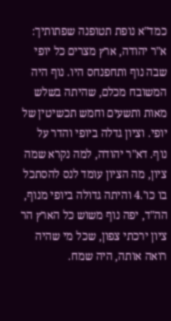כמד"א נופת תטופנה שפתותיך: א"ר יהודה, ארץ מצרים כל יופי שבה נוף ותחפנחס היו. נוף היה המשובח מכלם, שהיתה בשלש מאות ותשעים וחמש תכשיטין של יופי. וציון גדלה ביופי והדר על נוף. דא"ר יהודה, למה נקרא שמה ציון, מה הציון עומד לנס להסתכל בו כו'.4 והיתה גדולה ביופי מנוף, הה"ד, יפה נוף משוש כל הארץ הר ציון ירכתי צפון, שכל מי שהיה רואה אותה, היה שמח.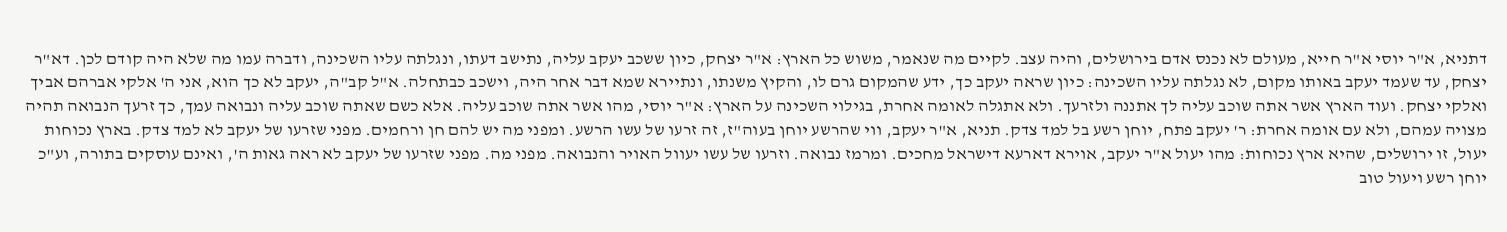דתניא, א"ר יוסי א"ר חייא, מעולם לא נכנס אדם בירושלים, והיה עצב. לקיים מה שנאמר, משוש כל הארץ: א"ר יצחק, כיון ששכב יעקב עליה, נתישב דעתו, ונגלתה עליו השכינה, ודברה עמו מה שלא היה קודם לכן. דא"ר יצחק, עד שעמד יעקב באותו מקום, לא נגלתה עליו השכינה: כיון שראה יעקב כך, ידע שהמקום גרם לו, והקיץ משנתו, ונתיירא שמא דבר אחר היה, וישכב כבתחלה. א"ל קב"ה, יעקב לא כך הוא, אני ה' אלקי אברהם אביך ואלקי יצחק. ועוד הארץ אשר אתה שוכב עליה לך אתננה ולזרעך. ולא אתגלה לאומה אחרת, בגילוי השכינה על הארץ: א"ר יוסי, מהו אשר אתה שוכב עליה. אלא כשם שאתה שוכב עליה ונבואה עמך, כך זרעך הנבואה תהיה מצויה עמהם, ולא עם אומה אחרת: ר' יעקב פתח, יוחן רשע בל למד צדק. תניא, א"ר יעקב, ווי שהרשע יוחן בעוה"ז, זה זרעו של עשו הרשע. ומפני מה יש להם חן ורחמים. מפני שזרעו של יעקב לא למד צדק. בארץ נכוחות יעול, זו ירושלים, שהיא ארץ נכוחות: מהו יעול א"ר יעקב, אוירא דארעא דישראל מחכים. ומרמז נבואה. וזרעו של עשו יעוול האויר והנבואה. מפני מה. מפני שזרעו של יעקב לא ראה גאות ה', ואינם עוסקים בתורה, וע"כ יוחן רשע ויעול טוב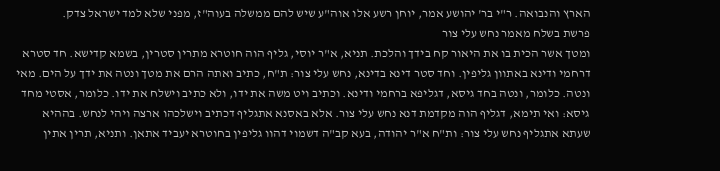הארץ והנבואה. ר"י בר' יהושע אמר, יוחן רשע אלו אוה"ע שיש להם ממשלה בעוה"ז, מפני שלא למד ישראל צדק.
פרשת בשלח מאמר נחש עלי צור
ומטך אשר הכית בו את היאור קח בידך והלכת. תניא, א"ר יוסי, גליף הוה חוטרא מתרין סטרין, בשמא קדישא. חד סטרא דרחמי ודינא באתוון גליפין. וחד סטר דינא בדינא, נחש עלי צור: ת"ח, כתיב ואתה הרם את מטך ונטה את ידך על הים. מאי ונטה. כלומר, ונטה בחד גיסא, דגליפא ברחמי ודינא. וכתיב ויט משה את ידו, ולא כתיב וישלח את ידו. כלומר, אסטי מחד גיסא: ואי תימא, דגליף הוה מקדמת דנא נחש עלי צור. אלא באסנא אתגליף דכתיב וישלכהו ארצה ויהי לנחש. בההיא שעתא אתגליף נחש עלי צור: ות"ח א"ר יהודה, בעא קב"ה דשמוי דהוו גליפין בחוטרא יעביד אתאן. ותניא, תרין אתין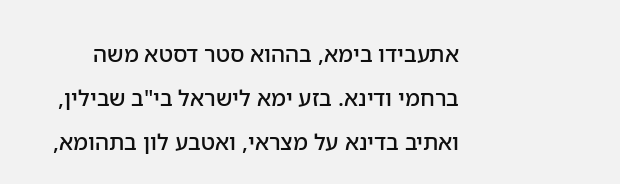אתעבידו בימא, בההוא סטר דסטא משה ברחמי ודינא. בזע ימא לישראל בי"ב שבילין, ואתיב בדינא על מצראי, ואטבע לון בתהומא,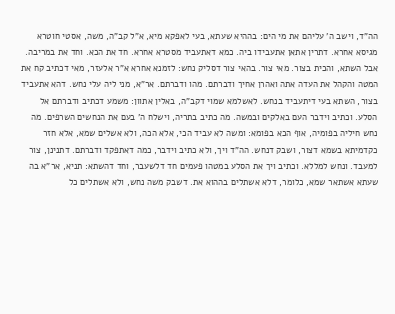הה"ד, וישב ה' עליהם את מי הים: בההיא שעתא, בעי לאפקא מיא, א"ל קב"ה, משה, אסטי חוטרא מגיסא אחרא. דתרין אתאן אתעבידו ביה. כמא דאתעביד מסטרא אחרא. חד את הכא. וחד את במריבה. אבל השתא, והכית בצור. מאי צור. בהאי צור דסליק נחש: לזמנא אחרא א"ר אלעזר, מאי דכתיב קח את המטה והקהל את העדה אתה ואהרן אחיך ודברתם. מהו ודברתם. אר"א, מני ליה עלי נחש. דהא אתעביד בצור, השתא בעי דיתעביד בנחש. לאשלמא שמוי דקב"ה, באלין אתוון: משמע דכתיב ודברתם אל הסלע. וכתיב וידבר העם באלקים ובמשה. מה כתיב בתריה, וישלח ה' בעם את הנחשים השרפים. מה נחש חיליה בפומיה, אוף הכא בפומא: ומשה לא עביד הכי, אלא הכה, ולא אשלים שמא, אלא חזר כקדמיתא בשמא דצור, ושבק דנחש. הה"ד ויך, ולא כתיב וידבר, כמה דאתפקד ודברתם. דתנינן, צור למעבד. ונחש למללא. וכתיב ויך את הסלע במטהו פעמים חד דלשעבר, וחד דהשתא: תניא, אר"א בה שעתא אשתאר שמא, כלומר, דלא אשתלים בההוא את. דשבק משה נחש, ולא אשתלים כל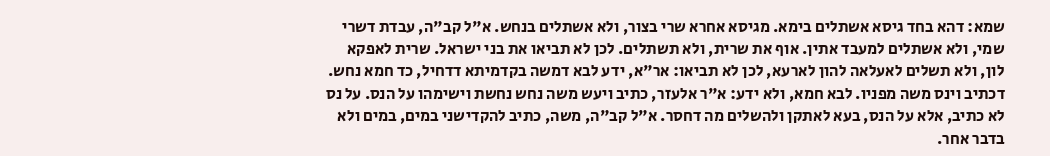שמא: דהא בחד גיסא אשתלים בימא. מגיסא אחרא שרי בצור, ולא אשתלים בנחש. א"ל קב"ה, עבדת דשרי שמי, ולא אשתלים למעבד אתין. אוף את שרית, ולא תשתלים. לכן לא תביאו את בני ישראל. שרית לאפקא לון, ולא תשלים לאעלאה להון לארעא, לכן לא תביאו: אר"א, ידע לבא דמשה בקדמיתא דדחיל, כד חמא נחש. דכתיב וינס משה מפניו. לבא חמא, ולא ידע: א"ר אלעזר, כתיב ויעש משה נחש נחשת וישימהו על הנס. על נס לא כתיב, אלא על הנס, בעא לאתקן ולהשלים מה דחסר. א"ל קב"ה, משה, כתיב להקדישני במים, במים ולא בדבר אחר.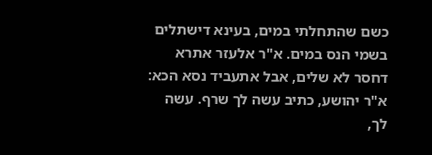כשם שהתחלתי במים, בעינא דישתלים בשמי הנס במים. א"ר אלעזר אתרא דחסר לא שלים, אבל אתעביד נסא הכא: א"ר יהושע, כתיב עשה לך שרף. עשה לך,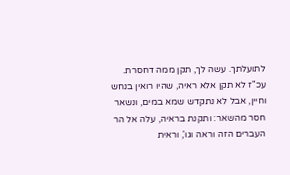לתועלתך. עשה לך, תקן ממה דחסרת. עכ"ז לא תקן אלא ראיה, שהיו רואין בנחש וחיין, אבל לא נתקדש שמא במים, ונשאר חסר מהשאר: ותקנת בראיה, עלה אל הר העברים הזה וראה וגו', וראית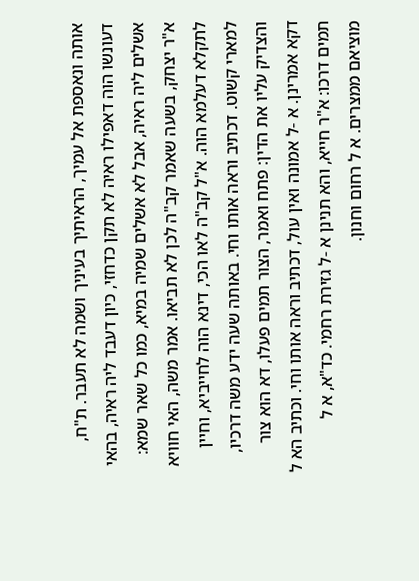אותה ונאספת אל עמיך, הראיתיך בעיניך ושמה לא תעבר. ת"ח, דעונשו הוה דאפילו ראיה לא תקן כדחזי, כיון דעבד ליה ראיה, בהאי אשלים ליה ראיה, אבל לא אשלים שמיה במיא, כמו כל שאר שמא: א"ר יצחק, בשעה שאמר קב"ה לכן לא תביאו. אמר משה, האי חוויא לתקלא דעלמא הוה. א"ל קב"ה לאו הכי, דינא הוה לחייביא, וחיין למארי קשוט. דכתיב וראה אותו וחי. באותה שעה ידע משה דרכיו, והצדיק עליו את הדין: פתח ואמר, הצור תמים פעלו, דא הוא צור דקא אמרינן. א -ל אמונה ואין עול, דכתיב וראה אותו וחי. וכתיב הא ל תמים דרכו: א"ר חייא, והא תנינן א -ל גזירת רחמי. כד"א, א ל מוציאם ממצרים. א ל רחום וחנון.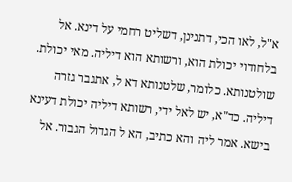א"ל, לאו הכי, דתנינן, דשליט רחמי על דינא. אל בלחודוי יכולת הוא, ורשותא הוא דיליה. מאי יכולת. שולטנותא. כלומר, שלטנותא דא ל, אתגבר גזרה דיליה. כד"א, יש לאל ידי, רשותא דיליה יכולת דעינא בישא. אמר ליה והא כתיב, הא ל הגדול הגבור. אל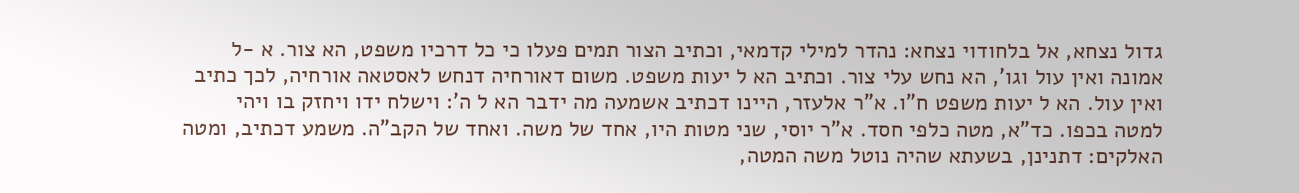גדול נצחא, אל בלחודוי נצחא: נהדר למילי קדמאי, וכתיב הצור תמים פעלו כי כל דרכיו משפט, הא צור. א -ל אמונה ואין עול וגו', הא נחש עלי צור. וכתיב הא ל יעות משפט. משום דאורחיה דנחש לאסטאה אורחיה, לכך כתיב ואין עול. הא ל יעות משפט ח"ו. א"ר אלעזר, היינו דכתיב אשמעה מה ידבר הא ל ה': וישלח ידו ויחזק בו ויהי למטה בכפו. כד"א, מטה כלפי חסד. א"ר יוסי, שני מטות היו, אחד של משה. ואחד של הקב"ה. משמע דכתיב, ומטה האלקים: דתנינן, בשעתא שהיה נוטל משה המטה,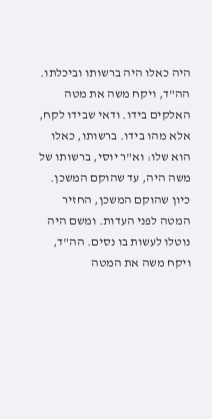היה כאלו היה ברשותו וביכלתו. הה"ד, ויקח משה את מטה האלקים בידו. ודאי שבידו לקח, אלא מהו בידו. ברשותו, כאלו הוא שלו: וא"ר יוסי, ברשותו של משה היה, עד שהוקם המשכן. כיון שהוקם המשכן, החזיר המטה לפני העדות. ומשם היה נוטלו לעשות בו נסים. הה"ד, ויקח משה את המטה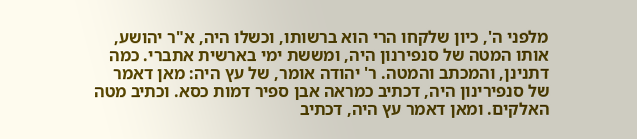מלפני ה', כיון שלקחו הרי הוא ברשותו, וכשלו היה, א"ר יהושע, אותו המטה של סנפירנון היה, ומששת ימי בארשית אתברי. כמה דתנינן, והמכתב והמטה. ר' יהודה אומר, של עץ היה: מאן דאמר של סנפירינון היה, דכתיב כמראה אבן ספיר דמות כסא. וכתיב מטה האלקים. ומאן דאמר עץ היה, דכתיב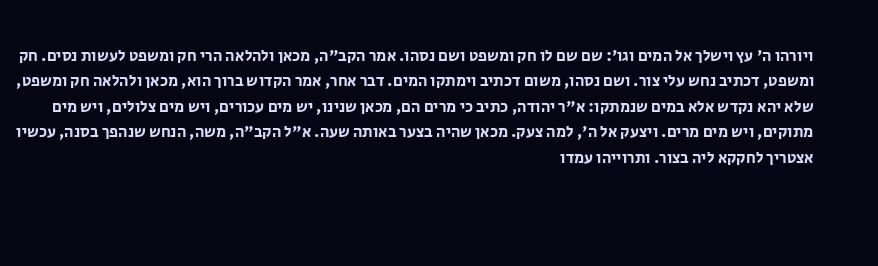ויורהו ה' עץ וישלך אל המים וגו': שם שם לו חק ומשפט ושם נסהו. אמר הקב"ה, מכאן ולהלאה הרי חק ומשפט לעשות נסים. חק ומשפט, דכתיב נחש עלי צור. ושם נסהו, משום דכתיב וימתקו המים. דבר אחר, אמר הקדוש ברוך הוא, מכאן ולהלאה חק ומשפט, שלא יהא נקדש אלא במים שנמתקו: א"ר יהודה, כתיב כי מרים הם, מכאן שנינו, יש מים עכורים, ויש מים צלולים, ויש מים מתוקים, ויש מים מרים. ויצעק אל ה', למה צעק. מכאן שהיה בצער באותה שעה. א"ל הקב"ה, משה, הנחש שנהפך בסנה, עכשיו אצטריך לחקקא ליה בצור. ותרוייהו עמדו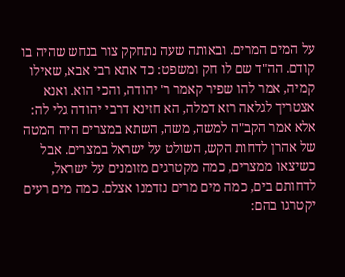על המים המרים. ובאותה שעה נתחקק צור בנחש שהיה בו קודם. הה"ד שם לו חק ומשפט: כד אתא רבי אבא, שאילו קמיה, אמר להו שפיר קאמר ר' יהודה, והכי הוא. ואנא אצטריך לגלאה רזא דמלה, הא חזינא דרבי יהודה גלי לה: אלא אמר הקב"ה למשה, משה, השתא במצרים היה המטה של אהרן לדחות הקש, השולט על ישראל במצרים. אבל כשיצאו ממצרים, כמה מקטרגים מזומנים על ישראל, לדחותם בים, כמה מים מרים נזדמנו אצלם. כמה מים רעים יקטרגו בהם: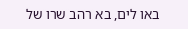באו לים, בא רהב שרו של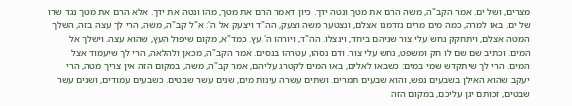מצרים, ושל ים. אמר הקב"ה, משה הרם את מטך ונטה ידך. כיון דאמר הרם את מטך, מהו ונטה את ידך. אלא הרם את מטך נגד שרו של ים. באו למרה, כמה מים מרים נזדמנו אצלם, ונצטער משה וצעק, הה"ד ויצעק אל ה': א"ל קב"ה, משה, הרי לך עצה בזה, השלך המטה אצלם, ויתחקק נחש עלי צור שניהם ביחד, וינצלו. הה"ד, ויורהו ה' עץ. כמד"א, מקום שיפול העץ, שהוא עצה. וישלך אל המים. וכתיב שם שם לו חק ומשפט, נחש עלי צור. ודם נסהו, עטרהו בנסים. אמר הקב"ה, מכאן ולהלאה, הרי לך שיעמוד אצל המים. הרי לך שיתקדש שמי במים: כשבאו לאלים, באו המים לקטרג עליהם, אמר קב"ה, משה, במקום הזה אין צריך מטה, הרי יעקב שהוא האילן בשבעים נפש, והוא שבעים תמרים. ושתים עשרה עינות מים, שנים עשר שבטים. כשבעים עמודים, ושנים עשר שבטים, זכותם יגן עליכם, במקום הזה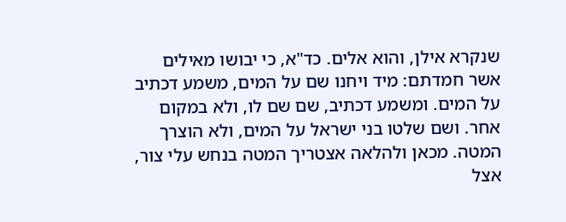שנקרא אילן, והוא אלים. כד"א, כי יבושו מאילים אשר חמדתם: מיד ויחנו שם על המים, משמע דכתיב על המים. ומשמע דכתיב, שם שם לו, ולא במקום אחר. ושם שלטו בני ישראל על המים, ולא הוצרך המטה. מכאן ולהלאה אצטריך המטה בנחש עלי צור, אצל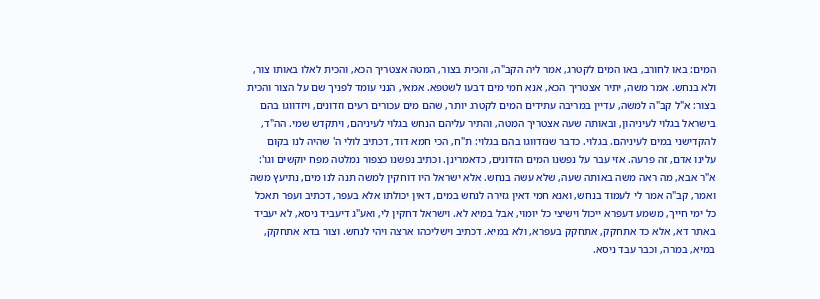המים: באו לחורב, באו המים לקטרג, אמר ליה הקב"ה, והכית בצור, המטה אצטריך הכא, והכית לאלו באותו צור, ולא בנחש. אמר משה, יתיר אצטריך הכא, אנא חמי מים דבעו לשטפא. אמאי, הנני עומד לפניך שם על הצור והכית בצור: א"ל קב"ה למשה, עדיין במריבה עתידים המים לקטרג יותר, שהם מים עכורים רעים וזדונים, ויזדווגו בהם בישראל בגלוי לעיניהון, ובאותה שעה אצטריך המטה, והתיר עליהם הנחש בגלוי לעיניהם, ויתקדש שמי. הה"ד, להקדישני במים לעיניהם. בגלוי. כדבר שנזדווגו בהם בגלוי: ת"ח, הכי חמא דוד, דכתיב לולי ה' שהיה לנו בקום עלינו אדם, זה פרעה. אזי עבר על נפשנו המים הזדונים, כדאמרינן. וכתיב נפשנו כצפור נמלטה מפח יוקשים וגו': א"ר אבא, מה ראה משה באותה שעה, שלא עשה בנחש. אלא ישראל היו דוחקין למשה תנה לנו מים, נתיעץ משה ואמר, קב"ה אמר לי לעמוד בנחש, ואנא חמי דאין גזירה לנחש במים, דאין יכולתו אלא בעפר, דכתיב ועפר תאכל כל ימי חייך, משמע דעפרא ייכול וישיצי כל יומוי, אבל במיא לא. וישראל דחקין לי, ואע"ג דיעביד ניסא, לא יעביד באתר דא, אלא כד אתחקק, אתחקק בעפרא, ולא במיא. דכתיב וישליכהו ארצה ויהי לנחש. וצור בדא אתחקק, במיא, במרה, וכבר עבד ניסא.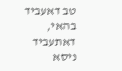טב דאעביד בהאי, דאתעביד ניסא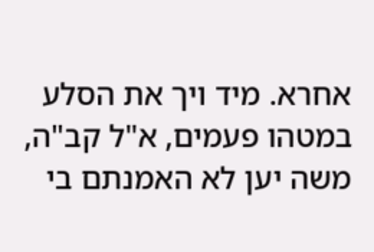אחרא. מיד ויך את הסלע במטהו פעמים, א"ל קב"ה, משה יען לא האמנתם בי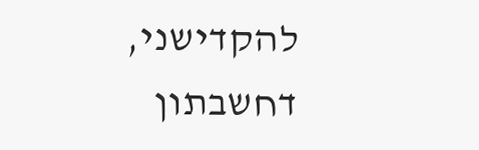להקדישני, דחשבתון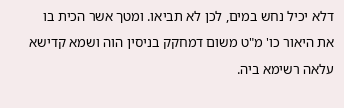דלא יכיל נחש במים, לכן לא תביאו. ומטך אשר הכית בו את היאור כו' מ"ט משום דמחקק בניסין הוה ושמא קדישא עלאה רשימא ביה.